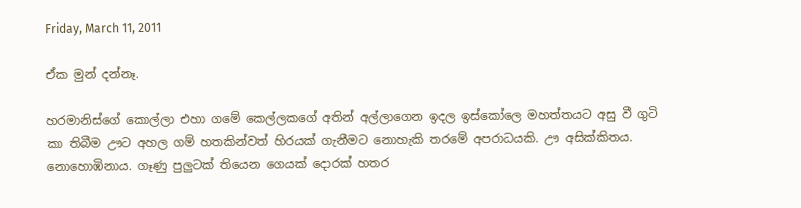Friday, March 11, 2011

ඒක මුන් දන්නෑ.

හරමානිස්ගේ කොල්ලා එහා ගමේ කෙල්ලකගේ අතින් අල්ලාගෙන ඉදල ඉස්කෝලෙ මහත්තයට අසු වී ගුටි කා තිබීම ඌට අහල ගම් හතකින්වත් හිරයක් ගැනීමට නොහැකි තරමේ අපරාධයකි. ඌ අසික්කිතය. නොහොඹිනාය. ගෑණු පුලුටක් තියෙන ගෙයක් දොරක් හතර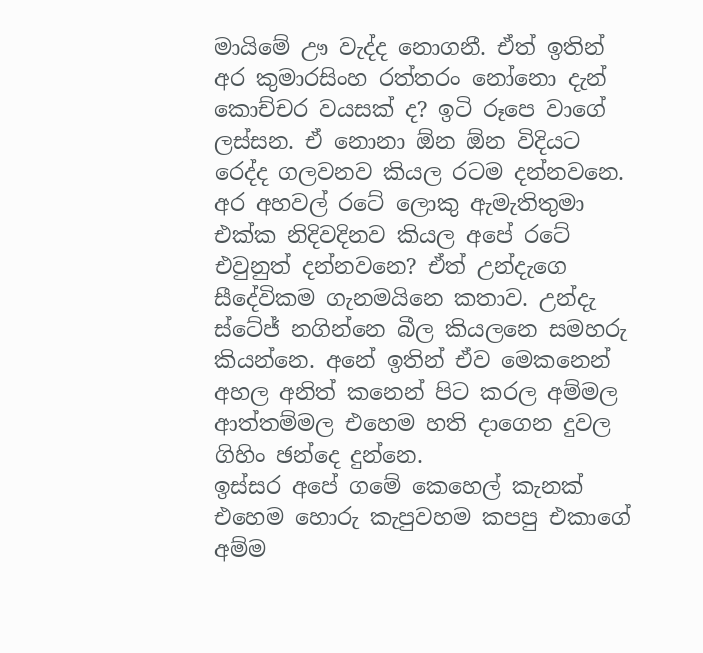මායිමේ ඌ වැද්ද නොගනී. ඒත් ඉතින් අර කුමාරසිංහ රත්තරං නෝනො දැන් කොච්චර වයසක් ද? ඉටි රූපෙ වාගේ ලස්සන. ඒ නොනා ඕන ඕන විදියට රෙද්ද ගලවනව කියල රටම දන්නවනෙ. අර අහවල් රටේ ලොකු ඇමැතිතුමා එක්ක නිදිවදිනව කියල අපේ රටේ එවුනුත් දන්නවනෙ? ඒත් උන්දැගෙ සීදේවිකම ගැනමයිනෙ කතාව. උන්දැ ස්ටේජ් නගින්නෙ බීල කියලනෙ සමහරු කියන්නෙ. අනේ ඉතින් ඒව මෙකනෙන් අහල අනිත් කනෙන් පිට කරල අම්මල ආත්තම්මල එහෙම හති දාගෙන දුවල ගිහිං ඡන්දෙ දුන්නෙ.
ඉස්සර අපේ ගමේ කෙහෙල් කැනක් එහෙම හොරු කැපුවහම කපපු එකාගේ අම්ම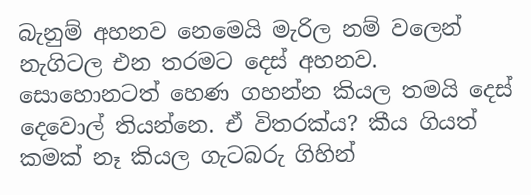බැනුම් අහනව නෙමෙයි මැරිල නම් වලෙන් නැගිටල එන තරමට දෙස් අහනව. සොහොනටත් හෙණ ගහන්න කියල තමයි දෙස් දෙවොල් තියන්නෙ. ඒ විතරක්ය? කීය ගියත් කමක් නෑ කියල ගැටබරු ගිහින්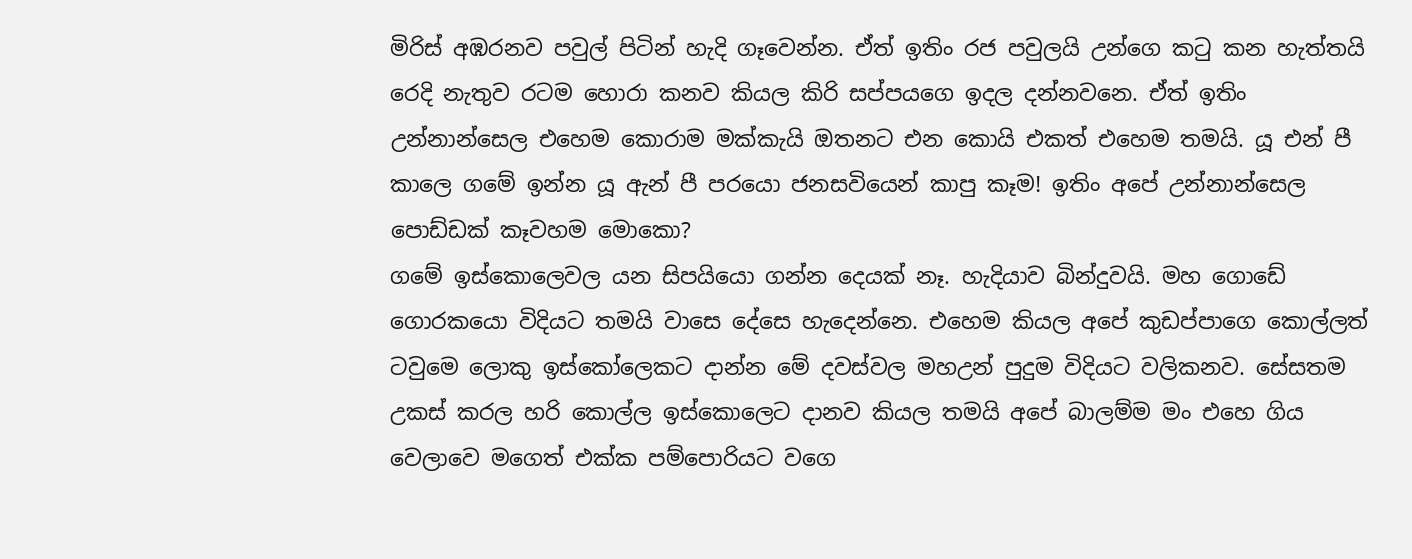මිරිස් අඹරනව පවුල් පිටින් හැදි ගෑවෙන්න. ඒත් ඉතිං රජ පවුලයි උන්ගෙ කටු කන හැත්තයි රෙදි නැතුව රටම හොරා කනව කියල කිරි සප්පයගෙ ඉදල දන්නවනෙ. ඒත් ඉතිං උන්නාන්සෙල එහෙම කොරාම මක්කැයි ඔතනට එන කොයි එකත් එහෙම තමයි. යූ එන් පී කාලෙ ගමේ ඉන්න යූ ඇන් පී පරයො ජනසවියෙන් කාපු කෑම! ඉතිං අපේ උන්නාන්සෙල පොඩ්ඩක් කෑවහම මොකො?
ගමේ ඉස්කොලෙවල යන සිපයියො ගන්න දෙයක් නෑ. හැදියාව බින්දුවයි. මහ ගොඩේ ගොරකයො විදියට තමයි වාසෙ දේසෙ හැදෙන්නෙ. එහෙම කියල අපේ කුඩප්පාගෙ කොල්ලත් ටවුමෙ ලොකු ඉස්කෝලෙකට දාන්න මේ දවස්වල මහඋන් පුදුම විදියට වලිකනව. සේසතම උකස් කරල හරි කොල්ල ඉස්කොලෙට දානව කියල තමයි අපේ බාලම්ම මං එහෙ ගිය වෙලාවෙ මගෙත් එක්ක පම්පොරියට වගෙ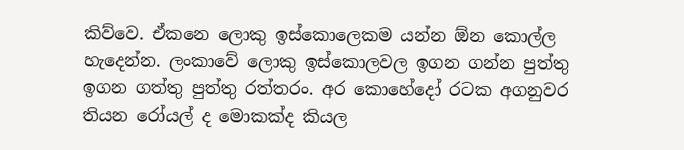කිව්වෙ. ඒකනෙ ලොකු ඉස්කොලෙකම යන්න ඕන කොල්ල හැදෙන්න. ලංකාවේ ලොකු ඉස්කොලවල ඉගන ගන්න පුත්තු ඉගන ගත්තු පුත්තු රත්තරං. අර කොහේදෝ රටක අගනුවර තියන රෝයල් ද මොකක්ද කියල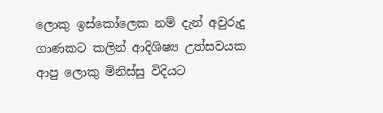ලොකු ඉස්කෝලෙක නම් දැන් අවුරුදු ගාණකට කලින් ආදිශිෂ්‍ය උත්සවයක ආපු ලොකු මිනිස්සු විදියට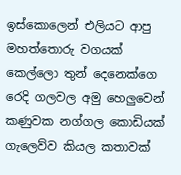ඉස්කොලෙන් එලියට ආපු මහත්තොරු වගයක් කෙල්ලො තුන් දෙනෙක්ගෙ රෙදි ගලවල අමු හෙලුවෙන් කණුවක නග්ගල කොඩියක් ගැලෙව්ව කියල කතාවක්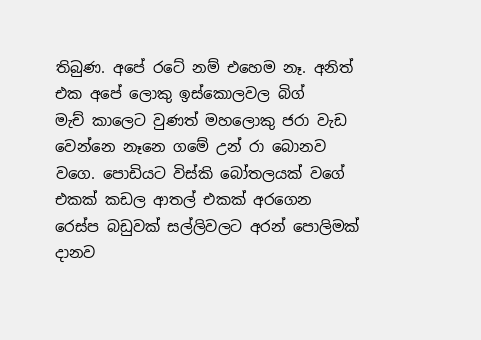තිබුණ. අපේ රටේ නම් එහෙම නෑ. අනිත් එක අපේ ලොකු ඉස්කො‍ලවල බිග් මැච් ‍කාලෙට වුණත් මහලොකු ජරා වැඩ වෙන්නෙ නෑනෙ ගමේ උන් රා බොනව වගෙ. පොඩියට විස්කි බෝතලයක් වගේ එකක් කඩල ආතල් එකක් අරගෙන රෙස්ප බඩුවක් සල්ලිවලට අරන් පොලිමක් දානව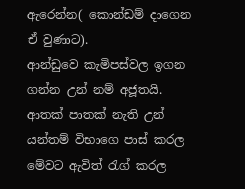ඇරෙන්න( කොන්ඩම් දාගෙන ඒ වුණාට).
ආන්ඩුවෙ කැමිපස්වල ඉගන ගන්න උන් නම් අජූතයි. ආතක් පාතක් නැති උන් යන්තම් විභාගෙ පාස් කරල මේවට ඇවිත් රැග් කරල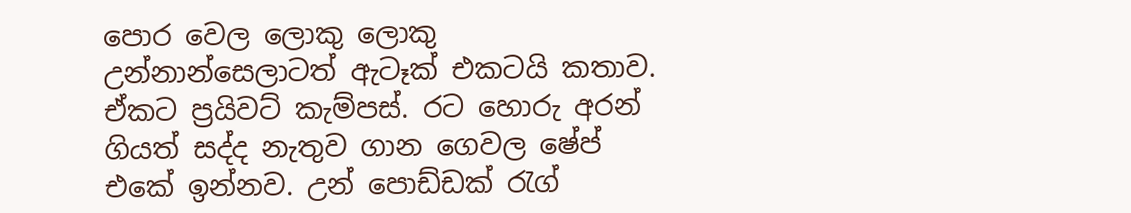පොර වෙල ලොකු ලොකු උන්නාන්සෙලාටත් ඇටෑක් එකටයි කතාව. ඒකට ප්‍රයිවට් කැම්පස්. රට හොරු අරන් ගියත් සද්ද නැතුව ගාන ගෙවල ෂේප් එකේ ඉන්නව. උන් පොඩ්ඩක් රැග්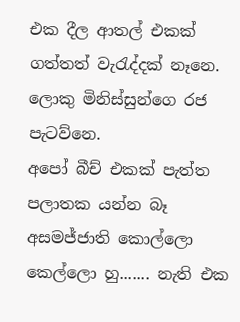එක දීල ආතල් එකක් ගත්තත් වැරැද්දක් නෑනෙ. ලොකු මිනිස්සුන්ගෙ රජ පැටව්නෙ.
අපෝ බීච් එකක් පැත්ත පලාතක යන්න බෑ අසමජ්ජාති කොල්ලො කෙල්ලො හු....... නැති එක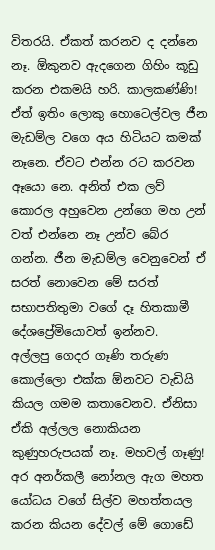විතරයි. ඒකත් කරනව ද දන්නෙ නෑ. ඕකුනව ඇදගෙන ගිහිං කූඩු කරන එකමයි හරි. කාලකණ්ණි! ඒත් ඉතිං ලොකු හොටෙල්වල ජීන මැඩම්ල වගෙ අය හිටියට කමක් නෑනෙ. ඒවට එන්න රට කරවන ඈයො නෙ. අනිත් එක ලව් කොරල අහුවෙන උන්ගෙ මහ උන් වත් එන්නෙ නෑ උන්ව බේර ගන්න. ජීන මැඩම්ල වෙනුවෙන් ඒ සරත් නොවෙන මේ සරත් සභාපතිතුමා වගේ දෑ හිතකාමී දේශප්‍රේමියොවත් ඉන්නව.
අල්ලපු ගෙදර ගෑණි තරුණ කොල්ලො එක්ක ඕනවට වැඩියි කියල ගමම කතාවෙනව. ඒනිසා ඒකි‍ අල්ලල නොකියන කුණුහරුපයක් නෑ. මහවල් ගෑණු! අර අනර්කලී නෝනල ඇග මහත යෝධය වගේ සිල්ව මහත්තයල කරන කියන දේවල් මේ ගොඩේ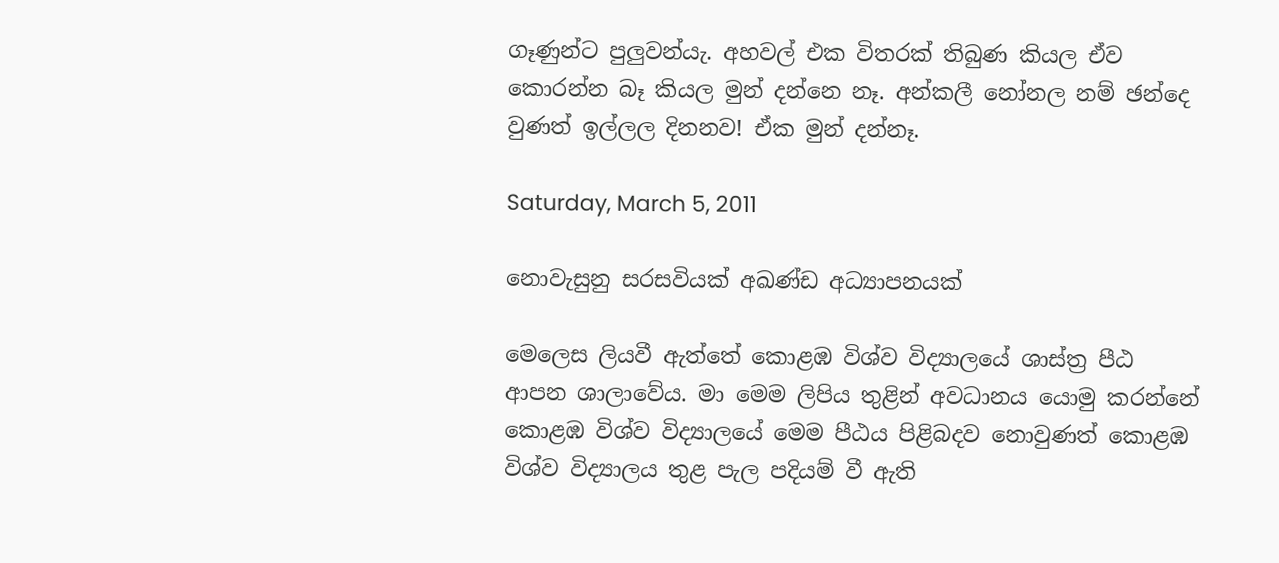ගෑණුන්ට පුලුවන්යැ. අහවල් එක විතරක් තිබුණ කියල ඒව කොරන්න බෑ කියල මුන් දන්නෙ නෑ. අන්කලී නෝනල නම් ඡන්දෙ වුණත් ඉල්ලල දිනනව! ඒක මුන් දන්නෑ.

Saturday, March 5, 2011

නොවැසුනු සරසවියක් අඛණ්ඩ අධ්‍යාපනයක්

මෙලෙස ලියවී ඇත්තේ කොළඹ විශ්ව විද්‍යාලයේ ශාස්ත්‍ර පීඨ ආපන ශාලාවේය. මා මෙම ලිපිය තුළින් අවධානය යොමු කරන්නේ කොළඹ විශ්ව විද්‍යාලයේ මෙම පීඨය පිළිබදව නොවුණත් කොළඹ විශ්ව විද්‍යාලය තුළ පැල පදියම් වී ඇති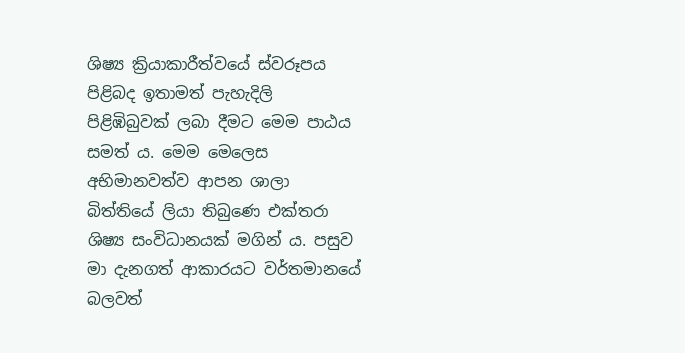ශිෂ්‍ය ක්‍රියාකාරීත්වයේ ස්වරූපය පිළිබද ඉතාමත් පැහැදිලි පිළිඹිබුවක් ලබා දීමට මෙම පාඨය සමත් ය. මෙම මෙලෙස අභිමානවත්ව ආපන ශාලා බිත්තියේ ලියා තිබුණෙ එක්තරා ශිෂ්‍ය සංවිධානයක් මගින් ය. පසුව මා දැනගත් ආකාරයට වර්තමානයේ බලවත්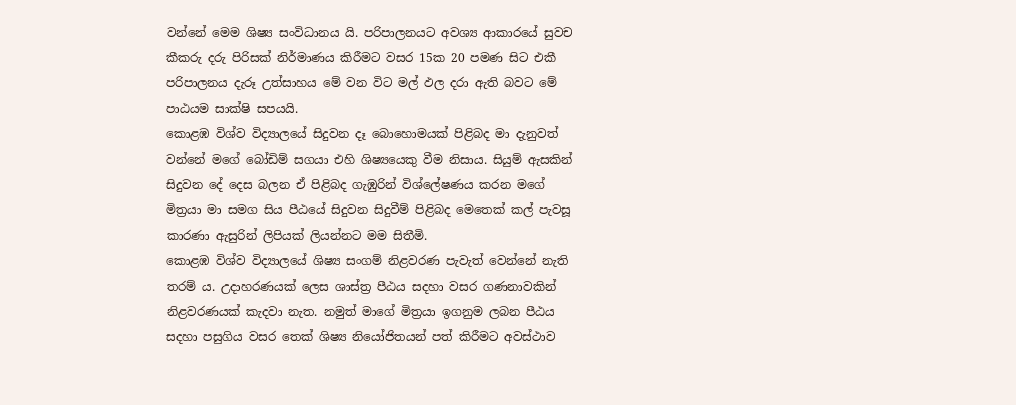වන්නේ මෙම ශිෂ්‍ය සංවිධානය යි. පරිපාලනයට අවශ්‍ය ආකාරයේ සුවච කීකරු දරු පිරිසක් නිර්මාණය කිරීම‍ට වසර 15ක 20 පමණ සිට එකී පරිපාලනය දැරූ උත්සාහය මේ වන විට මල් ඵල දරා ඇති බවට මේ පාඨයම සාක්ෂි සපයයි.
කොළඹ විශ්ව විද්‍යාලයේ සිදුවන දෑ බොහොමයක් පිළිබද මා දැනුවත් වන්නේ මගේ බෝඩිම් සගයා එහි ශිෂ්‍යයෙකු වීම නිසාය. සියුම් ඇසකින් සිදුවන දේ දෙස බලන ඒ පිළිබද ගැඹුරින් විශ්ලේෂණය කරන මගේ මිත්‍රයා මා සමග සිය පීඨයේ සිදුවන සිදුවීම් පිළිබද මෙතෙක් කල් පැවසූ කාරණා ඇසුරින් ලිපියක් ලියන්නට මම සිතීමි.
කොළඹ විශ්ව විද්‍යාලයේ ශිෂ්‍ය සංගම් නිළවරණ පැවැත් වෙන්නේ නැති තරම් ය. උදාහරණයක් ලෙස ශාස්ත්‍ර පීඨය සදහා වසර ගණනාවකින් නිළවරණයක් කැදවා නැත. නමුත් මාගේ මිත්‍රයා ඉගනුම ලබන පීඨය සදහා පසුගිය වසර තෙක් ශිෂ්‍ය නියෝජිතයන් පත් කිරීමට අවස්ථාව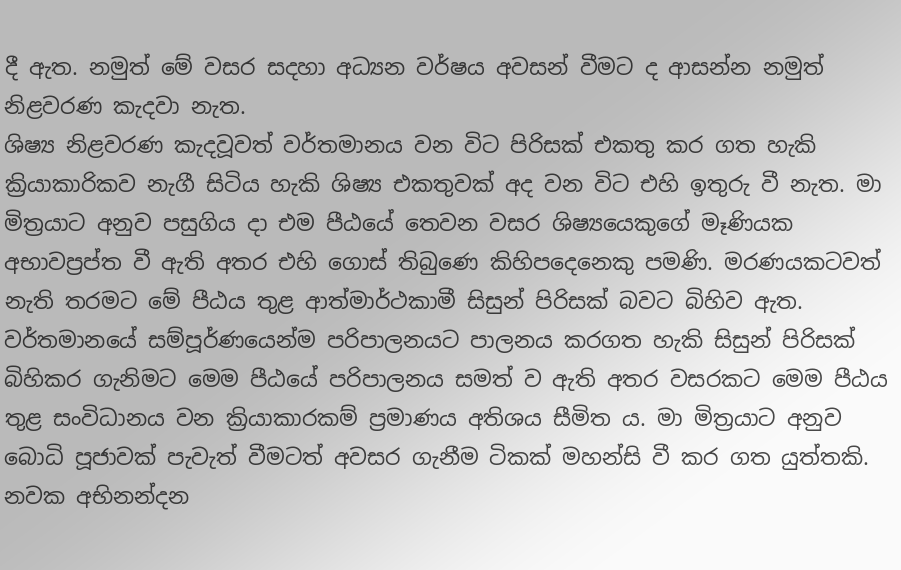දී ඇත. නමුත් මේ වසර සදහා අධ්‍යන වර්ෂය අවසන් වීමට ද ආසන්න නමුත් නිළවරණ කැදවා නැත.
ශිෂ්‍ය නිළවරණ කැදවූවත් වර්තමානය වන විට පිරිසක් එකතු කර ගත හැකි ක්‍රියාකාරිකව නැගී සිටිය හැකි ශිෂ්‍ය එකතුවක් අද වන විට එහි ඉතුරු වී නැත. මා මිත්‍රයාට අනුව පසුගිය දා එම පීඨයේ තෙවන වසර ශිෂ්‍යයෙකුගේ මෑණියක අභාවප්‍රප්ත වී ඇති අතර එහි ගොස් තිබුණෙ කිහිපදෙනෙකු පමණි. මරණයකටවත් නැති තරමට මේ පීඨය තුළ ආත්මාර්ථකාමී සිසුන් පිරිසක් බවට බිහිව ඇත. වර්තමානයේ සම්පූර්ණයෙන්ම පරිපාලනයට පාලනය කරගත හැකි සිසුන් පිරිසක් බිහිකර ගැනිමට මෙම පීඨයේ පරිපාලනය සමත් ව ඇති අතර වසරකට මෙම පීඨය තුළ සංවිධානය වන ක්‍රියාකාරකම් ප්‍රමාණය අතිශය සීමිත ය. මා මිත්‍රයාට අනුව බොධි පූජාවක් පැවැත් වීමටත් අවසර ගැනීම ටිකක් මහන්සි වී කර ගත යුත්තකි. නවක අභිනන්දන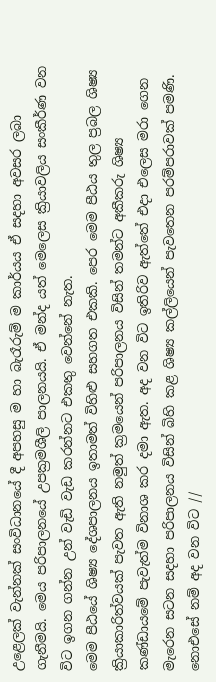උළෙලක් වැන්නක් සංවිධානයේ දී අපහසු ම හා බැරෑරුම් ම කාර්යය ඒ සදහා අවසර ලබා ගැනීමයි. මෙය පරිපාලනයේ උපක්‍රමශීලි පාලනයයි. ඒ මන්ද යත් මෙලෙස ක්‍රියාවලිය සංකීර්ණ වන විට ඉගන ගන්න උන් වැඩි වැඩ කරන්නට එකතු වෙන්නේ නැත.
මෙම පීඨයේ ශිෂ්‍ය දේශපාලනය ඉතාමත් විහිළු සහගත එකකි. පෙර මෙම පීඨය තුල ප්‍රබල ශිෂ්‍ය ක්‍රියාකාරිත්වයක් පැවත ඇති නමුත් ක්‍රමයෙන් පරිපාලනය විසින් තමන්ට අකීකරු ශිෂ්‍ය කණ්ඩායමේ පැවැත්ම විනාශ කර දමා ඇත. අද වන විට ඉතිරිව ඇත්තේ එදා එලෙස මරා ගෙන මැරෙන සටන සදහා පරිපාලනය විසින් බිහි කළ ශිෂ්‍ය කල්ලියෙන් පැවතෙන පරම්පරාවක් පමණි. නොඑසේ නම් අද වන විට //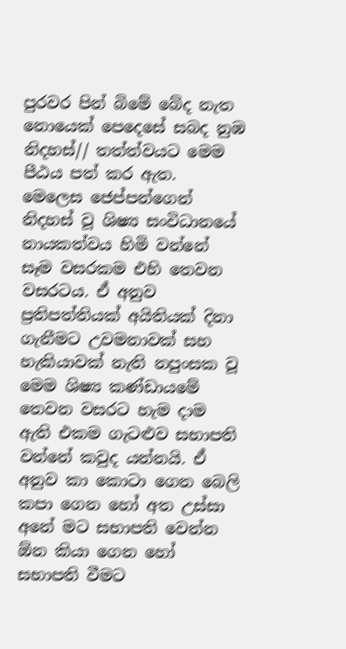පුරවර පින් බිමේ බේද නැත නොයෙක් පෙදෙසේ සබද නුඹ නිදහස්// තත්ත්වයට මෙම පීඨය පත් කර ඇත.
මෙලෙස ජෙප්පන්ගෙන් නිදහස් වූ ශිෂ්‍ය සංවිධානයේ නායකත්වය හිමි වන්නේ සෑම වසරකම එහි තෙවන වසරටය. ඒ අනුව ප්‍රතිපත්තියක් අයිතියක් දිනා ගැනීමට උවමනාවක් සහ හැකියාවක් නැති නපුංසක වූ මෙම ශිෂ්‍ය කණ්ඩායමේ තෙවන වසරට හැම දාම ඇති එකම ගැටළුව සභාපති වන්නේ කවුද යන්නයි. ඒ අනුව කා කොටා ගෙන බෙලි කපා ගෙන හෝ අත උස්සා අනේ මට සභාපති වෙන්න ඕන කියා ගෙන හෝ සභාපති වීමට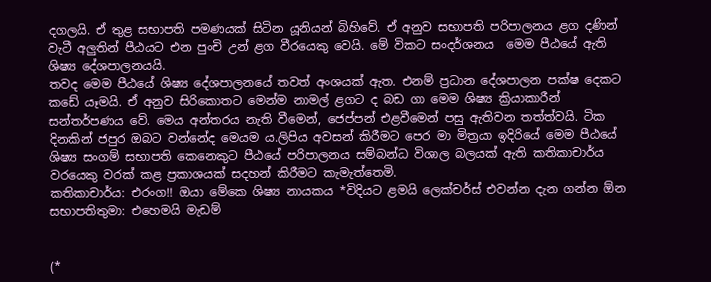දගලයි. ඒ තුළ සභාපති පමණයක් සිටින යූනියන් බිහිවේ. ඒ අනුව සභාපති පරිපාලනය ළග දණින් වැටී අලුතින් පීඨයට එන පුංචි උන් ළග වීරයෙකු වෙයි. මේ විකට සංදර්ශනය  මෙම පීඨයේ ඇති ශිෂ්‍ය දේශපාලනයයි.
තවද මෙම පීඨයේ ශිෂ්‍ය දේශපාලනයේ තවත් අංශයක් ඇත. එනම් ප්‍රධාන දේශපාලන පක්ෂ දෙකට කඩේ යෑමයි. ඒ අනුව සිරිකොතට මෙන්ම නාමල් ළගට ද බඩ ගා මෙම ශිෂ්‍ය ක්‍රියාකාරීන් සන්තර්පණය වේ. මෙය අන්තරය නැති වීමෙන්, ජෙප්පන් එළවීමෙන් පසු ඇතිවන තත්ත්වයි. ටික දිනකින් ජපුර ඔබට වන්නේද මෙයම ය.ලිපිය අවසන් කිරීමට පෙර මා මිත්‍රයා ඉදිරියේ මෙම පීඨයේ ශිෂ්‍ය සංගම් සභාපති කෙනෙකුට පීඨයේ පරිපාලනය සම්බන්ධ විශාල බලයක් ඇති කතිකාචාර්ය වරයෙකු වරක් කළ ප්‍රකාශයක් සදහන් කිරීම‍ට කැමැත්තෙමි.
කතිකාචාර්ය: එරංග!! ඔයා මේකෙ ශිෂ්‍ය නායකය *විදියට ළමයි ලෙක්චර්ස් එවන්න දැන ගන්න ඕන
සභාපතිතුමා: එහෙමයි මැඩම්


(*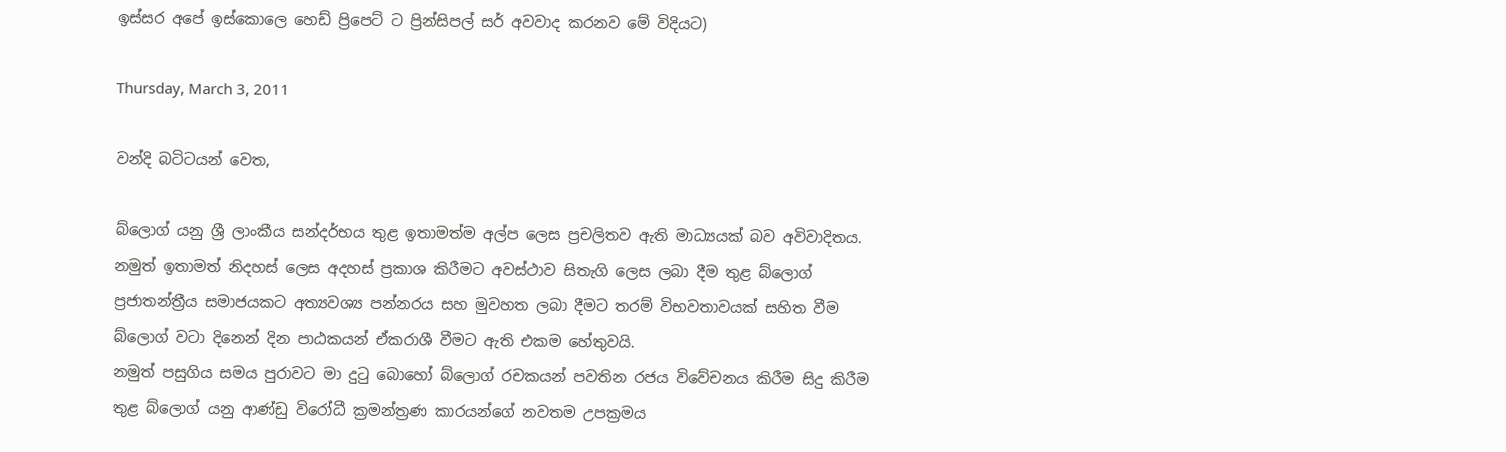ඉස්සර අපේ ඉස්කොලෙ හෙඩ් ප්‍රිපෙට් ට ප්‍රින්සිපල් සර් අවවාද කරනව මේ විදියට)

Thursday, March 3, 2011

වන්දි බටිටයන් වෙත,

බ්ලොග් යනු ශ්‍රී ලාංකීය සන්දර්භය තුළ ඉතාමත්ම අල්ප ලෙස ප්‍රචලිතව ඇති මාධ්‍යයක් බව අවිවාදිතය. නමුත් ඉතාමත් නිදහස් ලෙස අදහස් ප්‍රකාශ කිරීමට අවස්ථාව සිතැගි ලෙස ලබා දීම තුළ බ්ලොග් ප්‍රජාතන්ත්‍රීය සමාජයකට අත්‍යවශ්‍ය පන්නරය සහ මුවහත ලබා දීමට තරම් විභවතාවයක් සහිත වීම බ්ලොග් වටා දිනෙන් දින පාඨකයන් ඒකරාශී වීමට ඇති එකම හේතුවයි.
නමුත් පසුගිය සමය පුරාවට මා දුටු බොහෝ බ්ලොග් රචකයන් පවතින රජය විවේචනය කිරීම සිදු කිරීම තුළ බ්ලොග් යනු ආණ්ඩු විරෝධී ක්‍රමන්ත්‍රණ කාරයන්ගේ නවතම උපක්‍රමය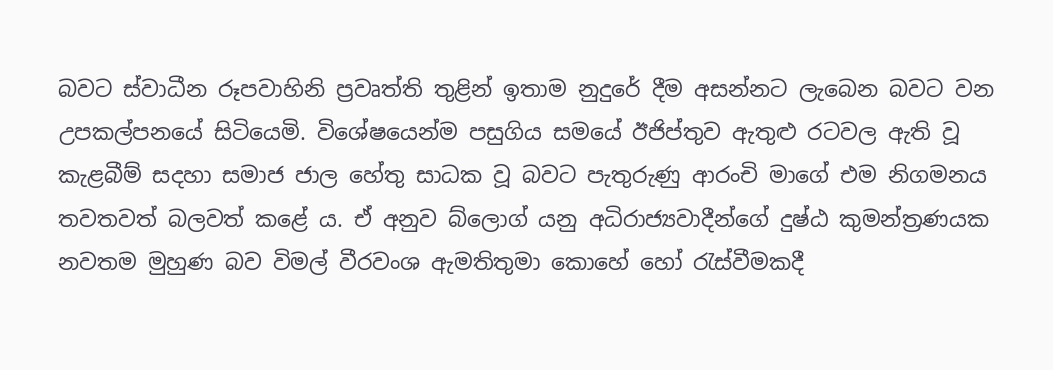බවට ස්වාධීන රූපවාහිනි ප්‍රවෘත්ති තුළින් ඉතාම නුදුරේ දීම අසන්නට ලැබෙන බවට වන උපකල්පනයේ සිටියෙමි. විශේෂයෙන්ම පසුගිය සමයේ ඊජිප්තුව ඇතුළු රටවල ඇති වූ කැළබීම් සදහා සමාජ ජාල හේතු සාධක වූ බවට පැතුරුණු ආරංචි මාගේ එම නිගමනය තවතවත් බලවත් කළේ ය. ඒ අනුව බ්ලොග් යනු අධිරාජ්‍යවාදීන්ගේ දුෂ්ඨ කුමන්ත්‍රණයක නවතම මුහුණ බව විමල් වීරවංශ ඇමතිතුමා කොහේ හෝ රැස්වීමකදී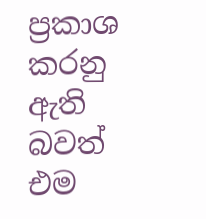ප්‍රකාශ කරනු ඇති බවත් එම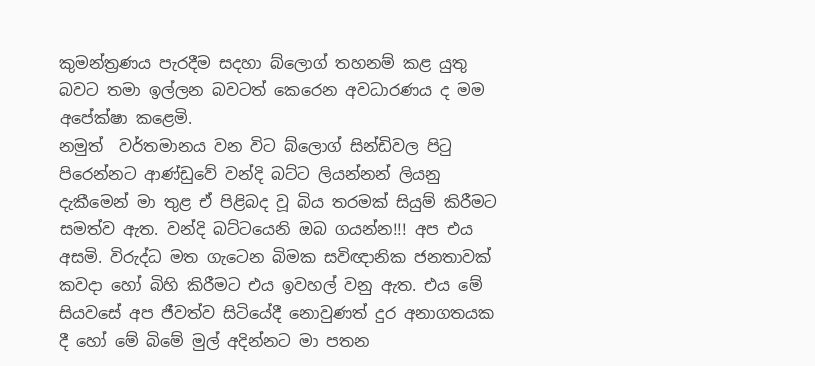කුමන්ත්‍රණය පැරදීම සදහා බ්ලොග් තහනම් කළ යුතු බවට තමා ඉල්ලන බවටත් කෙරෙන අවධාරණය ද මම අපේක්ෂා ‍කළෙමි.
නමුත්  වර්තමානය වන විට බ්ලොග් සින්ඩිවල පිටු පිරෙන්නට ආණ්ඩුවේ වන්දි බට්ට ලියන්නන් ලියනු දැකීමෙන් මා තුළ ඒ පිළිබද වූ බිය තරමක් සියුම් කිරීමට සමත්ව ඇත. වන්දි බට්ටයෙනි ඔබ ගයන්න!!! අප එය අසමි. විරුද්ධ මත ගැටෙන බිමක සවිඥානික ජනතාවක් කවදා හෝ බිහි කිරීමට එය ඉවහල් වනු ඇත. එය මේ සියවසේ අප ජීවත්ව සිටියේදී නොවුණත් දුර අනාගතයක දී හෝ මේ බිමේ මුල් අදින්නට මා පතන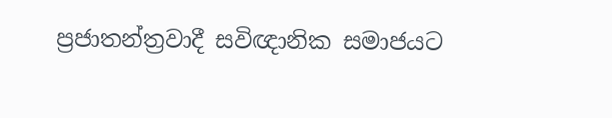ප්‍රජාතන්ත්‍රවාදී සවිඥානික සමාජයට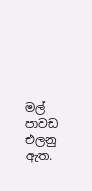මල් පාවඩ එලනු ඇත.